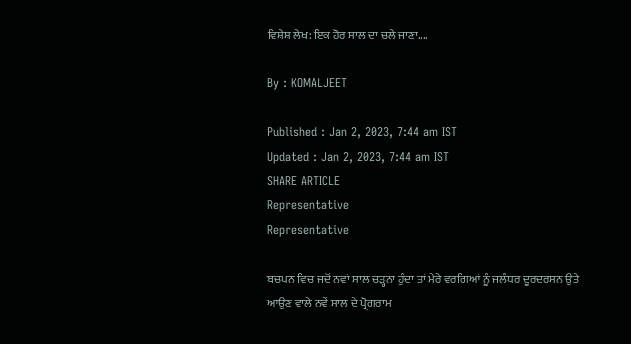ਵਿਸ਼ੇਸ਼ ਲੇਖ: ਇਕ ਹੋਰ ਸਾਲ ਦਾ ਚਲੇ ਜਾਣਾ....

By : KOMALJEET

Published : Jan 2, 2023, 7:44 am IST
Updated : Jan 2, 2023, 7:44 am IST
SHARE ARTICLE
Representative
Representative

ਬਚਪਨ ਵਿਚ ਜਦੋਂ ਨਵਾਂ ਸਾਲ ਚੜ੍ਹਨਾ ਹੁੰਦਾ ਤਾਂ ਮੇਰੇ ਵਰਗਿਆਂ ਨੂੰ ਜਲੰਧਰ ਦੂਰਦਰਸਨ ਉਤੇ ਆਉਣ ਵਾਲੇ ਨਵੇਂ ਸਾਲ ਦੇ ਪ੍ਰੋਗਰਾਮ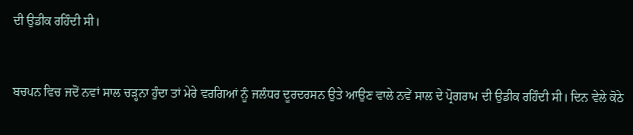ਦੀ ਉਡੀਕ ਰਹਿੰਦੀ ਸੀ।


ਬਚਪਨ ਵਿਚ ਜਦੋਂ ਨਵਾਂ ਸਾਲ ਚੜ੍ਹਨਾ ਹੁੰਦਾ ਤਾਂ ਮੇਰੇ ਵਰਗਿਆਂ ਨੂੰ ਜਲੰਧਰ ਦੂਰਦਰਸਨ ਉਤੇ ਆਉਣ ਵਾਲੇ ਨਵੇਂ ਸਾਲ ਦੇ ਪ੍ਰੋਗਰਾਮ ਦੀ ਉਡੀਕ ਰਹਿੰਦੀ ਸੀ। ਦਿਨ ਵੇਲੇ ਕੋਠੇ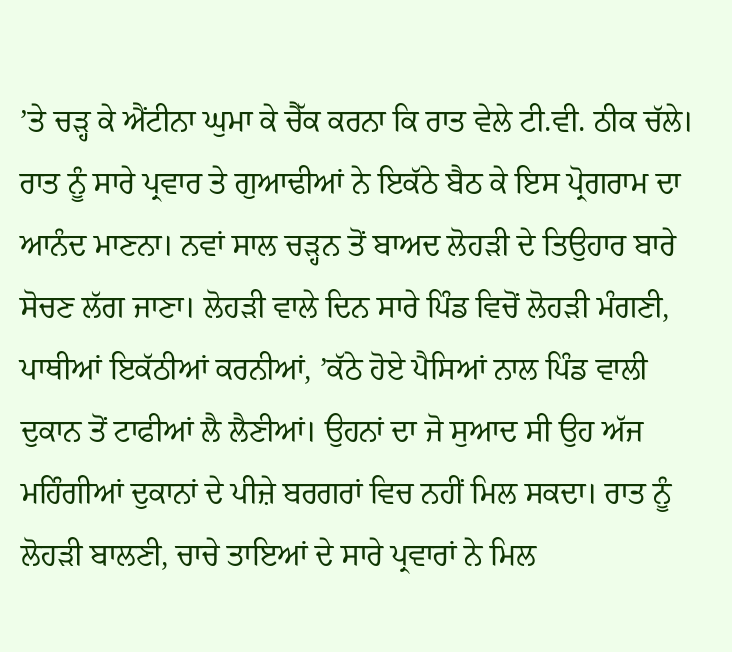’ਤੇ ਚੜ੍ਹ ਕੇ ਐਂਟੀਨਾ ਘੁਮਾ ਕੇ ਚੈੱਕ ਕਰਨਾ ਕਿ ਰਾਤ ਵੇਲੇ ਟੀ.ਵੀ. ਠੀਕ ਚੱਲੇ। ਰਾਤ ਨੂੰ ਸਾਰੇ ਪ੍ਰਵਾਰ ਤੇ ਗੁਆਢੀਆਂ ਨੇ ਇਕੱਠੇ ਬੈਠ ਕੇ ਇਸ ਪ੍ਰੋਗਰਾਮ ਦਾ ਆਨੰਦ ਮਾਣਨਾ। ਨਵਾਂ ਸਾਲ ਚੜ੍ਹਨ ਤੋਂ ਬਾਅਦ ਲੋਹੜੀ ਦੇ ਤਿਉਹਾਰ ਬਾਰੇ ਸੋਚਣ ਲੱਗ ਜਾਣਾ। ਲੋਹੜੀ ਵਾਲੇ ਦਿਨ ਸਾਰੇ ਪਿੰਡ ਵਿਚੋਂ ਲੋਹੜੀ ਮੰਗਣੀ, ਪਾਥੀਆਂ ਇਕੱਠੀਆਂ ਕਰਨੀਆਂ, ’ਕੱਠੇ ਹੋਏ ਪੈਸਿਆਂ ਨਾਲ ਪਿੰਡ ਵਾਲੀ ਦੁਕਾਨ ਤੋਂ ਟਾਫੀਆਂ ਲੈ ਲੈਣੀਆਂ। ਉਹਨਾਂ ਦਾ ਜੋ ਸੁਆਦ ਸੀ ਉਹ ਅੱਜ ਮਹਿੰਗੀਆਂ ਦੁਕਾਨਾਂ ਦੇ ਪੀਜ਼ੇ ਬਰਗਰਾਂ ਵਿਚ ਨਹੀਂ ਮਿਲ ਸਕਦਾ। ਰਾਤ ਨੂੰ ਲੋਹੜੀ ਬਾਲਣੀ, ਚਾਚੇ ਤਾਇਆਂ ਦੇ ਸਾਰੇ ਪ੍ਰਵਾਰਾਂ ਨੇ ਮਿਲ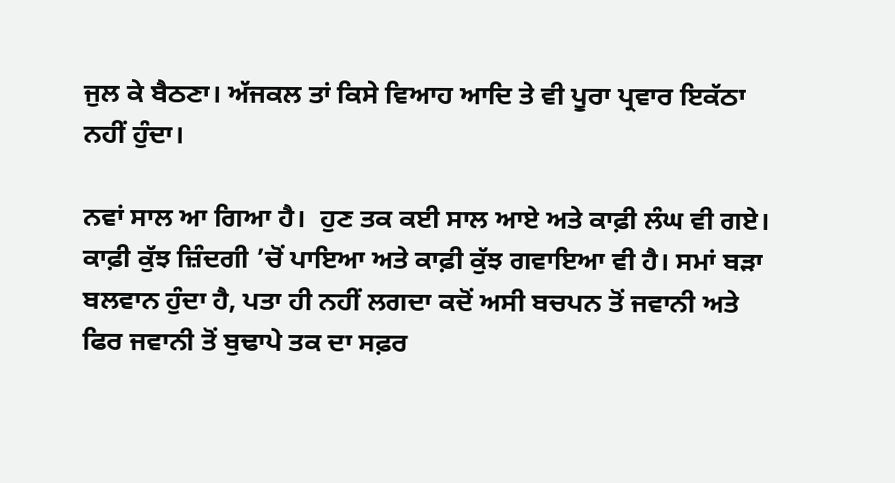ਜੁਲ ਕੇ ਬੈਠਣਾ। ਅੱਜਕਲ ਤਾਂ ਕਿਸੇ ਵਿਆਹ ਆਦਿ ਤੇ ਵੀ ਪੂਰਾ ਪ੍ਰਵਾਰ ਇਕੱਠਾ ਨਹੀਂ ਹੁੰਦਾ।

ਨਵਾਂ ਸਾਲ ਆ ਗਿਆ ਹੈ।  ਹੁਣ ਤਕ ਕਈ ਸਾਲ ਆਏ ਅਤੇ ਕਾਫ਼ੀ ਲੰਘ ਵੀ ਗਏ। ਕਾਫ਼ੀ ਕੁੱਝ ਜ਼ਿੰਦਗੀ ’ਚੋਂ ਪਾਇਆ ਅਤੇ ਕਾਫ਼ੀ ਕੁੱਝ ਗਵਾਇਆ ਵੀ ਹੈ। ਸਮਾਂ ਬੜਾ ਬਲਵਾਨ ਹੁੰਦਾ ਹੈ, ਪਤਾ ਹੀ ਨਹੀਂ ਲਗਦਾ ਕਦੋਂ ਅਸੀ ਬਚਪਨ ਤੋਂ ਜਵਾਨੀ ਅਤੇ ਫਿਰ ਜਵਾਨੀ ਤੋਂ ਬੁਢਾਪੇ ਤਕ ਦਾ ਸਫ਼ਰ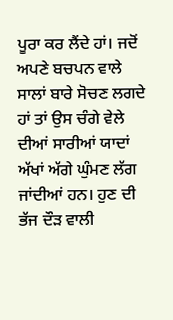ਪੂਰਾ ਕਰ ਲੈਂਦੇ ਹਾਂ। ਜਦੋਂ ਅਪਣੇ ਬਚਪਨ ਵਾਲੇ ਸਾਲਾਂ ਬਾਰੇ ਸੋਚਣ ਲਗਦੇ ਹਾਂ ਤਾਂ ਉਸ ਚੰਗੇ ਵੇਲੇ ਦੀਆਂ ਸਾਰੀਆਂ ਯਾਦਾਂ ਅੱਖਾਂ ਅੱਗੇ ਘੁੰਮਣ ਲੱਗ ਜਾਂਦੀਆਂ ਹਨ। ਹੁਣ ਦੀ ਭੱਜ ਦੌੜ ਵਾਲੀ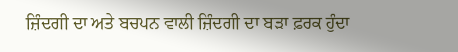ਜ਼ਿੰਦਗੀ ਦਾ ਅਤੇ ਬਚਪਨ ਵਾਲੀ ਜ਼ਿੰਦਗੀ ਦਾ ਬੜਾ ਫ਼ਰਕ ਹੁੰਦਾ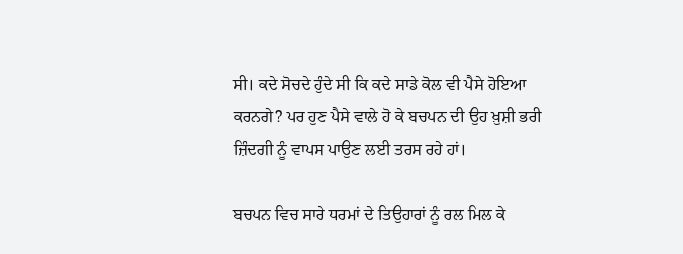ਸੀ। ਕਦੇ ਸੋਚਦੇ ਹੁੰਦੇ ਸੀ ਕਿ ਕਦੇ ਸਾਡੇ ਕੋਲ ਵੀ ਪੈਸੇ ਹੋਇਆ ਕਰਨਗੇ? ਪਰ ਹੁਣ ਪੈਸੇ ਵਾਲੇ ਹੋ ਕੇ ਬਚਪਨ ਦੀ ਉਹ ਖ਼ੁਸ਼ੀ ਭਰੀ ਜ਼ਿੰਦਗੀ ਨੂੰ ਵਾਪਸ ਪਾਉਣ ਲਈ ਤਰਸ ਰਹੇ ਹਾਂ।

ਬਚਪਨ ਵਿਚ ਸਾਰੇ ਧਰਮਾਂ ਦੇ ਤਿਉਹਾਰਾਂ ਨੂੰ ਰਲ ਮਿਲ ਕੇ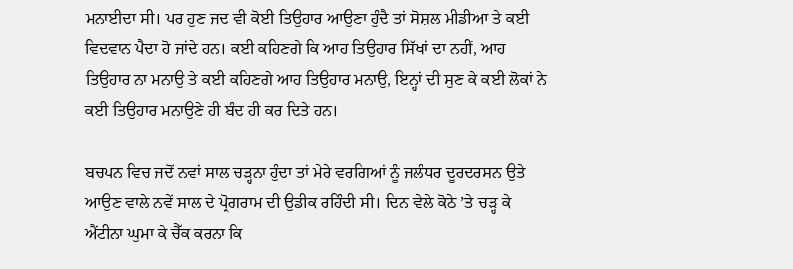ਮਨਾਈਦਾ ਸੀ। ਪਰ ਹੁਣ ਜਦ ਵੀ ਕੋਈ ਤਿਉਹਾਰ ਆਉਣਾ ਹੁੰਦੈ ਤਾਂ ਸੋਸ਼ਲ ਮੀਡੀਆ ਤੇ ਕਈ ਵਿਦਵਾਨ ਪੈਦਾ ਹੋ ਜਾਂਦੇ ਹਨ। ਕਈ ਕਹਿਣਗੇ ਕਿ ਆਹ ਤਿਉਹਾਰ ਸਿੱਖਾਂ ਦਾ ਨਹੀਂ, ਆਹ ਤਿਉਹਾਰ ਨਾ ਮਨਾਉ ਤੇ ਕਈ ਕਹਿਣਗੇ ਆਹ ਤਿਉਹਾਰ ਮਨਾਉ, ਇਨ੍ਹਾਂ ਦੀ ਸੁਣ ਕੇ ਕਈ ਲੋਕਾਂ ਨੇ ਕਈ ਤਿਉਹਾਰ ਮਨਾਉਣੇ ਹੀ ਬੰਦ ਹੀ ਕਰ ਦਿਤੇ ਹਨ।

ਬਚਪਨ ਵਿਚ ਜਦੋਂ ਨਵਾਂ ਸਾਲ ਚੜ੍ਹਨਾ ਹੁੰਦਾ ਤਾਂ ਮੇਰੇ ਵਰਗਿਆਂ ਨੂੰ ਜਲੰਧਰ ਦੂਰਦਰਸਨ ਉਤੇ ਆਉਣ ਵਾਲੇ ਨਵੇਂ ਸਾਲ ਦੇ ਪ੍ਰੋਗਰਾਮ ਦੀ ਉਡੀਕ ਰਹਿੰਦੀ ਸੀ। ਦਿਨ ਵੇਲੇ ਕੋਠੇ ’ਤੇ ਚੜ੍ਹ ਕੇ ਐਂਟੀਨਾ ਘੁਮਾ ਕੇ ਚੈੱਕ ਕਰਨਾ ਕਿ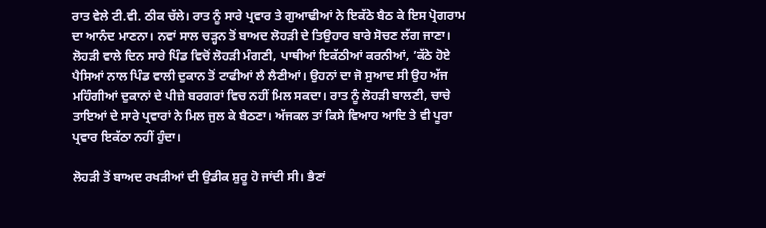ਰਾਤ ਵੇਲੇ ਟੀ.ਵੀ. ਠੀਕ ਚੱਲੇ। ਰਾਤ ਨੂੰ ਸਾਰੇ ਪ੍ਰਵਾਰ ਤੇ ਗੁਆਢੀਆਂ ਨੇ ਇਕੱਠੇ ਬੈਠ ਕੇ ਇਸ ਪ੍ਰੋਗਰਾਮ ਦਾ ਆਨੰਦ ਮਾਣਨਾ। ਨਵਾਂ ਸਾਲ ਚੜ੍ਹਨ ਤੋਂ ਬਾਅਦ ਲੋਹੜੀ ਦੇ ਤਿਉਹਾਰ ਬਾਰੇ ਸੋਚਣ ਲੱਗ ਜਾਣਾ। ਲੋਹੜੀ ਵਾਲੇ ਦਿਨ ਸਾਰੇ ਪਿੰਡ ਵਿਚੋਂ ਲੋਹੜੀ ਮੰਗਣੀ, ਪਾਥੀਆਂ ਇਕੱਠੀਆਂ ਕਰਨੀਆਂ, ’ਕੱਠੇ ਹੋਏ ਪੈਸਿਆਂ ਨਾਲ ਪਿੰਡ ਵਾਲੀ ਦੁਕਾਨ ਤੋਂ ਟਾਫੀਆਂ ਲੈ ਲੈਣੀਆਂ। ਉਹਨਾਂ ਦਾ ਜੋ ਸੁਆਦ ਸੀ ਉਹ ਅੱਜ ਮਹਿੰਗੀਆਂ ਦੁਕਾਨਾਂ ਦੇ ਪੀਜ਼ੇ ਬਰਗਰਾਂ ਵਿਚ ਨਹੀਂ ਮਿਲ ਸਕਦਾ। ਰਾਤ ਨੂੰ ਲੋਹੜੀ ਬਾਲਣੀ, ਚਾਚੇ ਤਾਇਆਂ ਦੇ ਸਾਰੇ ਪ੍ਰਵਾਰਾਂ ਨੇ ਮਿਲ ਜੁਲ ਕੇ ਬੈਠਣਾ। ਅੱਜਕਲ ਤਾਂ ਕਿਸੇ ਵਿਆਹ ਆਦਿ ਤੇ ਵੀ ਪੂਰਾ ਪ੍ਰਵਾਰ ਇਕੱਠਾ ਨਹੀਂ ਹੁੰਦਾ।

ਲੋਹੜੀ ਤੋਂ ਬਾਅਦ ਰਖੜੀਆਂ ਦੀ ਉਡੀਕ ਸ਼ੁਰੂ ਹੋ ਜਾਂਦੀ ਸੀ। ਭੈਣਾਂ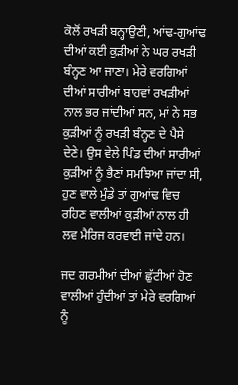ਕੋਲੋਂ ਰਖੜੀ ਬਨ੍ਹਾਉਣੀ, ਆਂਢ-ਗੁਆਂਢ ਦੀਆਂ ਕਈ ਕੁੜੀਆਂ ਨੇ ਘਰ ਰਖੜੀ ਬੰਨ੍ਹਣ ਆ ਜਾਣਾ। ਮੇਰੇ ਵਰਗਿਆਂ ਦੀਆਂ ਸਾਰੀਆਂ ਬਾਹਵਾਂ ਰਖੜੀਆਂ ਨਾਲ ਭਰ ਜਾਂਦੀਆਂ ਸਨ, ਮਾਂ ਨੇ ਸਭ ਕੁੜੀਆਂ ਨੂੰ ਰਖੜੀ ਬੰਨ੍ਹਣ ਦੇ ਪੈਸੇ ਦੇਣੇ। ਉਸ ਵੇਲੇ ਪਿੰਡ ਦੀਆਂ ਸਾਰੀਆਂ ਕੁੜੀਆਂ ਨੂੰ ਭੈਣਾਂ ਸਮਝਿਆ ਜਾਂਦਾ ਸੀ, ਹੁਣ ਵਾਲੇ ਮੁੰਡੇ ਤਾਂ ਗੁਆਂਢ ਵਿਚ ਰਹਿਣ ਵਾਲੀਆਂ ਕੁੜੀਆਂ ਨਾਲ ਹੀ ਲਵ ਮੈਰਿਜ ਕਰਵਾਈ ਜਾਂਦੇ ਹਨ।

ਜਦ ਗਰਮੀਆਂ ਦੀਆਂ ਛੁੱਟੀਆਂ ਹੋਣ ਵਾਲੀਆਂ ਹੁੰਦੀਆਂ ਤਾਂ ਮੇਰੇ ਵਰਗਿਆਂ ਨੂੰ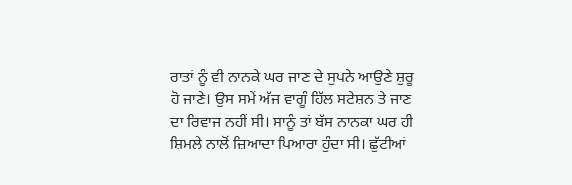ਰਾਤਾਂ ਨੂੰ ਵੀ ਨਾਨਕੇ ਘਰ ਜਾਣ ਦੇ ਸੁਪਨੇ ਆਉਣੇ ਸ਼ੁਰੂ ਹੋ ਜਾਣੇ। ਉਸ ਸਮੇਂ ਅੱਜ ਵਾਗੂੰ ਹਿੱਲ ਸਟੇਸ਼ਨ ਤੇ ਜਾਣ ਦਾ ਰਿਵਾਜ ਨਹੀਂ ਸੀ। ਸਾਨੂੰ ਤਾਂ ਬੱਸ ਨਾਨਕਾ ਘਰ ਹੀ ਸ਼ਿਮਲੇ ਨਾਲੋਂ ਜ਼ਿਆਦਾ ਪਿਆਰਾ ਹੁੰਦਾ ਸੀ। ਛੁੱਟੀਆਂ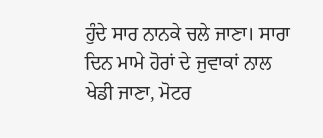ਹੁੰਦੇ ਸਾਰ ਨਾਨਕੇ ਚਲੇ ਜਾਣਾ। ਸਾਰਾ ਦਿਨ ਮਾਮੇ ਹੋਰਾਂ ਦੇ ਜੁਵਾਕਾਂ ਨਾਲ ਖੇਡੀ ਜਾਣਾ, ਮੋਟਰ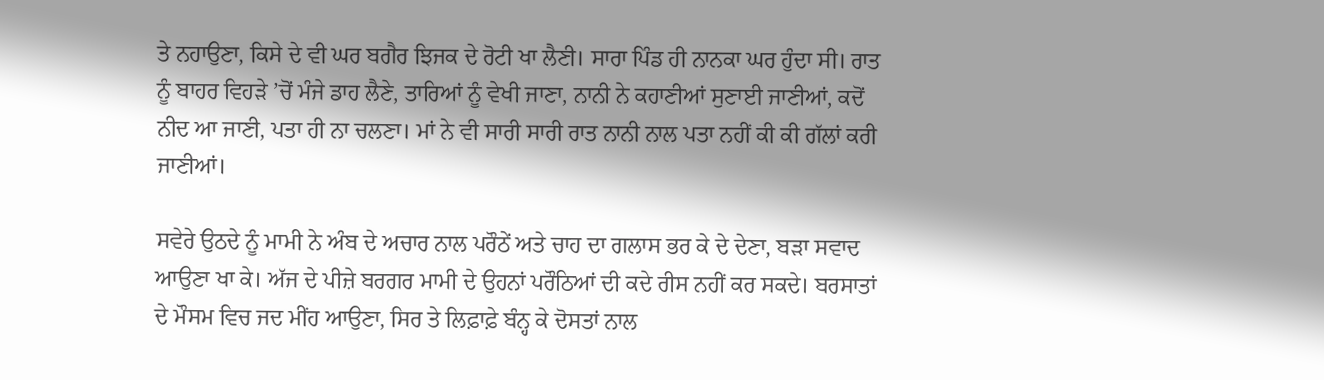ਤੇ ਨਹਾਉਣਾ, ਕਿਸੇ ਦੇ ਵੀ ਘਰ ਬਗੈਰ ਝਿਜਕ ਦੇ ਰੋਟੀ ਖਾ ਲੈਣੀ। ਸਾਰਾ ਪਿੰਡ ਹੀ ਨਾਨਕਾ ਘਰ ਹੁੰਦਾ ਸੀ। ਰਾਤ ਨੂੰ ਬਾਹਰ ਵਿਹੜੇ ’ਚੋਂ ਮੰਜੇ ਡਾਹ ਲੈਣੇ, ਤਾਰਿਆਂ ਨੂੰ ਵੇਖੀ ਜਾਣਾ, ਨਾਨੀ ਨੇ ਕਹਾਣੀਆਂ ਸੁਣਾਈ ਜਾਣੀਆਂ, ਕਦੋਂ ਨੀਦ ਆ ਜਾਣੀ, ਪਤਾ ਹੀ ਨਾ ਚਲਣਾ। ਮਾਂ ਨੇ ਵੀ ਸਾਰੀ ਸਾਰੀ ਰਾਤ ਨਾਨੀ ਨਾਲ ਪਤਾ ਨਹੀਂ ਕੀ ਕੀ ਗੱਲਾਂ ਕਰੀ ਜਾਣੀਆਂ।

ਸਵੇਰੇ ਉਠਦੇ ਨੂੰ ਮਾਮੀ ਨੇ ਅੰਬ ਦੇ ਅਚਾਰ ਨਾਲ ਪਰੌਠੇਂ ਅਤੇ ਚਾਹ ਦਾ ਗਲਾਸ ਭਰ ਕੇ ਦੇ ਦੇਣਾ, ਬੜਾ ਸਵਾਦ ਆਉਣਾ ਖਾ ਕੇ। ਅੱਜ ਦੇ ਪੀਜ਼ੇ ਬਰਗਰ ਮਾਮੀ ਦੇ ਉਹਨਾਂ ਪਰੌਠਿਆਂ ਦੀ ਕਦੇ ਰੀਸ ਨਹੀਂ ਕਰ ਸਕਦੇ। ਬਰਸਾਤਾਂ ਦੇ ਮੌਸਮ ਵਿਚ ਜਦ ਮੀਂਹ ਆਉਣਾ, ਸਿਰ ਤੇ ਲਿਫ਼ਾਫ਼ੇ ਬੰਨ੍ਹ ਕੇ ਦੋਸਤਾਂ ਨਾਲ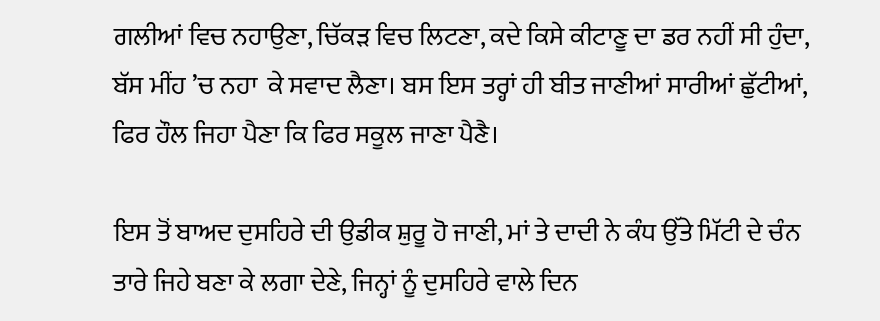ਗਲੀਆਂ ਵਿਚ ਨਹਾਉਣਾ, ਚਿੱਕੜ ਵਿਚ ਲਿਟਣਾ, ਕਦੇ ਕਿਸੇ ਕੀਟਾਣੂ ਦਾ ਡਰ ਨਹੀਂ ਸੀ ਹੁੰਦਾ, ਬੱਸ ਮੀਂਹ ’ਚ ਨਹਾ  ਕੇ ਸਵਾਦ ਲੈਣਾ। ਬਸ ਇਸ ਤਰ੍ਹਾਂ ਹੀ ਬੀਤ ਜਾਣੀਆਂ ਸਾਰੀਆਂ ਛੁੱਟੀਆਂ, ਫਿਰ ਹੌਲ ਜਿਹਾ ਪੈਣਾ ਕਿ ਫਿਰ ਸਕੂਲ ਜਾਣਾ ਪੈਣੈ।

ਇਸ ਤੋਂ ਬਾਅਦ ਦੁਸਹਿਰੇ ਦੀ ਉਡੀਕ ਸ਼ੁਰੂ ਹੋ ਜਾਣੀ, ਮਾਂ ਤੇ ਦਾਦੀ ਨੇ ਕੰਧ ਉੱਤੇ ਮਿੱਟੀ ਦੇ ਚੰਨ ਤਾਰੇ ਜਿਹੇ ਬਣਾ ਕੇ ਲਗਾ ਦੇਣੇ, ਜਿਨ੍ਹਾਂ ਨੂੰ ਦੁਸਹਿਰੇ ਵਾਲੇ ਦਿਨ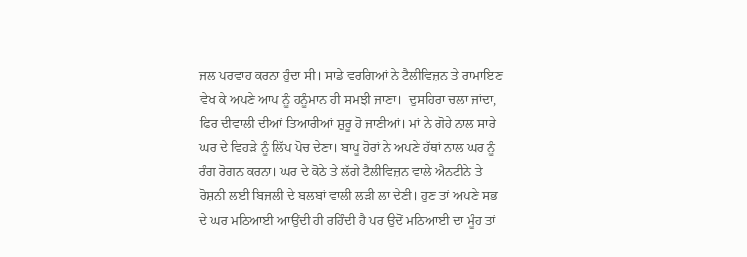ਜਲ ਪਰਵਾਹ ਕਰਨਾ ਹੁੰਦਾ ਸੀ। ਸਾਡੇ ਵਰਗਿਆਂ ਨੇ ਟੈਲੀਵਿਜ਼ਨ ਤੇ ਰਾਮਾਇਣ ਵੇਖ ਕੇ ਅਪਣੇ ਆਪ ਨੂੰ ਹਨੂੰਮਾਨ ਹੀ ਸਮਝੀ ਜਾਣਾ।  ਦੁਸਹਿਰਾ ਚਲਾ ਜਾਂਦਾ, ਫਿਰ ਦੀਵਾਲੀ ਦੀਆਂ ਤਿਆਰੀਆਂ ਸ਼ੁਰੂ ਹੋ ਜਾਣੀਆਂ। ਮਾਂ ਨੇ ਗੋਹੇ ਨਾਲ ਸਾਰੇ ਘਰ ਦੇ ਵਿਹੜੇ ਨੂੰ ਲਿੱਪ ਪੋਚ ਦੇਣਾ। ਬਾਪੂ ਹੋਰਾਂ ਨੇ ਅਪਣੇ ਹੱਥਾਂ ਨਾਲ ਘਰ ਨੂੰ ਰੰਗ ਰੋਗਨ ਕਰਨਾ। ਘਰ ਦੇ ਕੋਠੇ ਤੇ ਲੱਗੇ ਟੈਲੀਵਿਜ਼ਨ ਵਾਲੇ ਐਨਟੀਨੇ ਤੇ ਰੋਸ਼ਨੀ ਲਈ ਬਿਜਲੀ ਦੇ ਬਲਬਾਂ ਵਾਲੀ ਲੜੀ ਲਾ ਦੇਣੀ। ਹੁਣ ਤਾਂ ਅਪਣੇ ਸਭ ਦੇ ਘਰ ਮਠਿਆਈ ਆਉਂਦੀ ਹੀ ਰਹਿੰਦੀ ਹੈ ਪਰ ਉਦੋਂ ਮਠਿਆਈ ਦਾ ਮੂੰਹ ਤਾਂ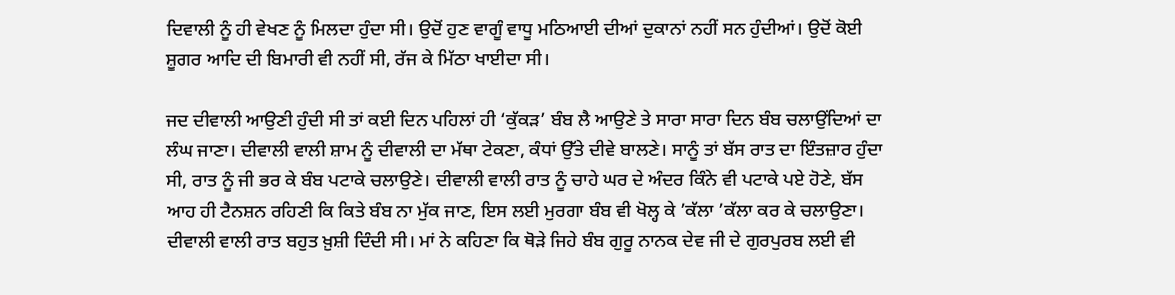ਦਿਵਾਲੀ ਨੂੰ ਹੀ ਵੇਖਣ ਨੂੰ ਮਿਲਦਾ ਹੁੰਦਾ ਸੀ। ਉਦੋਂ ਹੁਣ ਵਾਗੂੰ ਵਾਧੂ ਮਠਿਆਈ ਦੀਆਂ ਦੁਕਾਨਾਂ ਨਹੀਂ ਸਨ ਹੁੰਦੀਆਂ। ਉਦੋਂ ਕੋਈ ਸ਼ੂਗਰ ਆਦਿ ਦੀ ਬਿਮਾਰੀ ਵੀ ਨਹੀਂ ਸੀ, ਰੱਜ ਕੇ ਮਿੱਠਾ ਖਾਈਦਾ ਸੀ।

ਜਦ ਦੀਵਾਲੀ ਆਉਣੀ ਹੁੰਦੀ ਸੀ ਤਾਂ ਕਈ ਦਿਨ ਪਹਿਲਾਂ ਹੀ ‘ਕੁੱਕੜ’ ਬੰਬ ਲੈ ਆਉਣੇ ਤੇ ਸਾਰਾ ਸਾਰਾ ਦਿਨ ਬੰਬ ਚਲਾਉਂਦਿਆਂ ਦਾ ਲੰਘ ਜਾਣਾ। ਦੀਵਾਲੀ ਵਾਲੀ ਸ਼ਾਮ ਨੂੰ ਦੀਵਾਲੀ ਦਾ ਮੱਥਾ ਟੇਕਣਾ, ਕੰਧਾਂ ਉੱਤੇ ਦੀਵੇ ਬਾਲਣੇ। ਸਾਨੂੰ ਤਾਂ ਬੱਸ ਰਾਤ ਦਾ ਇੰਤਜ਼ਾਰ ਹੁੰਦਾ ਸੀ, ਰਾਤ ਨੂੰ ਜੀ ਭਰ ਕੇ ਬੰਬ ਪਟਾਕੇ ਚਲਾਉਣੇ। ਦੀਵਾਲੀ ਵਾਲੀ ਰਾਤ ਨੂੰ ਚਾਹੇ ਘਰ ਦੇ ਅੰਦਰ ਕਿੰਨੇ ਵੀ ਪਟਾਕੇ ਪਏ ਹੋਣੇ, ਬੱਸ ਆਹ ਹੀ ਟੈਨਸ਼ਨ ਰਹਿਣੀ ਕਿ ਕਿਤੇ ਬੰਬ ਨਾ ਮੁੱਕ ਜਾਣ, ਇਸ ਲਈ ਮੁਰਗਾ ਬੰਬ ਵੀ ਖੋਲ੍ਹ ਕੇ ’ਕੱਲਾ ’ਕੱਲਾ ਕਰ ਕੇ ਚਲਾਉਣਾ। ਦੀਵਾਲੀ ਵਾਲੀ ਰਾਤ ਬਹੁਤ ਖ਼ੁਸ਼ੀ ਦਿੰਦੀ ਸੀ। ਮਾਂ ਨੇ ਕਹਿਣਾ ਕਿ ਥੋੜੇ ਜਿਹੇ ਬੰਬ ਗੁਰੂ ਨਾਨਕ ਦੇਵ ਜੀ ਦੇ ਗੁਰਪੁਰਬ ਲਈ ਵੀ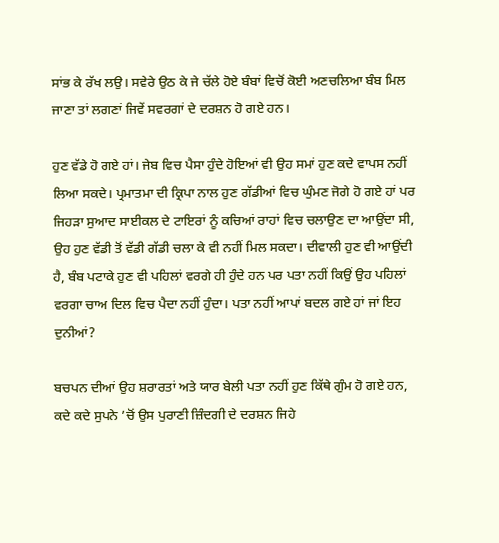ਸਾਂਭ ਕੇ ਰੱਖ ਲਉ। ਸਵੇਰੇ ਉਠ ਕੇ ਜੇ ਚੱਲੇ ਹੋਏ ਬੰਬਾਂ ਵਿਚੋਂ ਕੋਈ ਅਣਚਲਿਆ ਬੰਬ ਮਿਲ ਜਾਣਾ ਤਾਂ ਲਗਣਾਂ ਜਿਵੇਂ ਸਵਰਗਾਂ ਦੇ ਦਰਸ਼ਨ ਹੋ ਗਏ ਹਨ।

ਹੁਣ ਵੱਡੇ ਹੋ ਗਏ ਹਾਂ। ਜੇਬ ਵਿਚ ਪੈਸਾ ਹੁੰਦੇ ਹੋਇਆਂ ਵੀ ਉਹ ਸਮਾਂ ਹੁਣ ਕਦੇ ਵਾਪਸ ਨਹੀਂ ਲਿਆ ਸਕਦੇ। ਪ੍ਰਮਾਤਮਾ ਦੀ ਕ੍ਰਿਪਾ ਨਾਲ ਹੁਣ ਗੱਡੀਆਂ ਵਿਚ ਘੁੰਮਣ ਜੋਗੇ ਹੋ ਗਏ ਹਾਂ ਪਰ ਜਿਹੜਾ ਸੁਆਦ ਸਾਈਕਲ ਦੇ ਟਾਇਰਾਂ ਨੂੰ ਕਚਿਆਂ ਰਾਹਾਂ ਵਿਚ ਚਲਾਉਣ ਦਾ ਆਉਂਦਾ ਸੀ, ਉਹ ਹੁਣ ਵੱਡੀ ਤੋਂ ਵੱਡੀ ਗੱਡੀ ਚਲਾ ਕੇ ਵੀ ਨਹੀਂ ਮਿਲ ਸਕਦਾ। ਦੀਵਾਲੀ ਹੁਣ ਵੀ ਆਉਂਦੀ ਹੈ, ਬੰਬ ਪਟਾਕੇ ਹੁਣ ਵੀ ਪਹਿਲਾਂ ਵਰਗੇ ਹੀ ਹੁੰਦੇ ਹਨ ਪਰ ਪਤਾ ਨਹੀਂ ਕਿਉਂ ਉਹ ਪਹਿਲਾਂ ਵਰਗਾ ਚਾਅ ਦਿਲ ਵਿਚ ਪੈਦਾ ਨਹੀਂ ਹੁੰਦਾ। ਪਤਾ ਨਹੀਂ ਆਪਾਂ ਬਦਲ ਗਏ ਹਾਂ ਜਾਂ ਇਹ ਦੁਨੀਆਂ?

ਬਚਪਨ ਦੀਆਂ ਉਹ ਸ਼ਰਾਰਤਾਂ ਅਤੇ ਯਾਰ ਬੇਲੀ ਪਤਾ ਨਹੀਂ ਹੁਣ ਕਿੱਥੇ ਗੁੰਮ ਹੋ ਗਏ ਹਨ, ਕਦੇ ਕਦੇ ਸੁਪਨੇ ’ਚੋਂ ਉਸ ਪੁਰਾਣੀ ਜ਼ਿੰਦਗੀ ਦੇ ਦਰਸ਼ਨ ਜਿਹੇ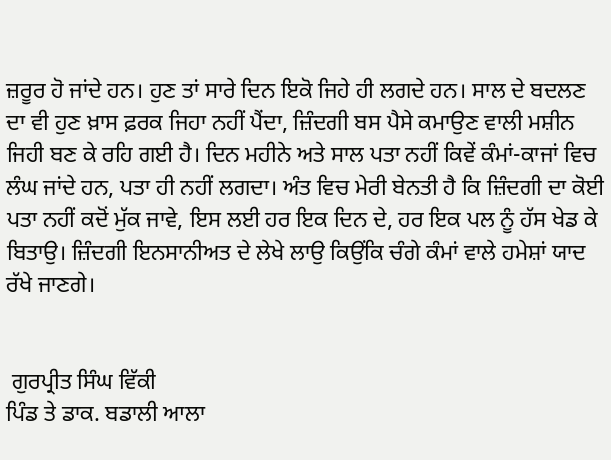ਜ਼ਰੂਰ ਹੋ ਜਾਂਦੇ ਹਨ। ਹੁਣ ਤਾਂ ਸਾਰੇ ਦਿਨ ਇਕੋ ਜਿਹੇ ਹੀ ਲਗਦੇ ਹਨ। ਸਾਲ ਦੇ ਬਦਲਣ ਦਾ ਵੀ ਹੁਣ ਖ਼ਾਸ ਫ਼ਰਕ ਜਿਹਾ ਨਹੀਂ ਪੈਂਦਾ, ਜ਼ਿੰਦਗੀ ਬਸ ਪੈਸੇ ਕਮਾਉਣ ਵਾਲੀ ਮਸ਼ੀਨ ਜਿਹੀ ਬਣ ਕੇ ਰਹਿ ਗਈ ਹੈ। ਦਿਨ ਮਹੀਨੇ ਅਤੇ ਸਾਲ ਪਤਾ ਨਹੀਂ ਕਿਵੇਂ ਕੰਮਾਂ-ਕਾਜਾਂ ਵਿਚ ਲੰਘ ਜਾਂਦੇ ਹਨ, ਪਤਾ ਹੀ ਨਹੀਂ ਲਗਦਾ। ਅੰਤ ਵਿਚ ਮੇਰੀ ਬੇਨਤੀ ਹੈ ਕਿ ਜ਼ਿੰਦਗੀ ਦਾ ਕੋਈ ਪਤਾ ਨਹੀਂ ਕਦੋਂ ਮੁੱਕ ਜਾਵੇ, ਇਸ ਲਈ ਹਰ ਇਕ ਦਿਨ ਦੇ, ਹਰ ਇਕ ਪਲ ਨੂੰ ਹੱਸ ਖੇਡ ਕੇ ਬਿਤਾਉ। ਜ਼ਿੰਦਗੀ ਇਨਸਾਨੀਅਤ ਦੇ ਲੇਖੇ ਲਾਉ ਕਿਉਂਕਿ ਚੰਗੇ ਕੰਮਾਂ ਵਾਲੇ ਹਮੇਸ਼ਾਂ ਯਾਦ ਰੱਖੇ ਜਾਣਗੇ।


 ਗੁਰਪ੍ਰੀਤ ਸਿੰਘ ਵਿੱਕੀ
ਪਿੰਡ ਤੇ ਡਾਕ. ਬਡਾਲੀ ਆਲਾ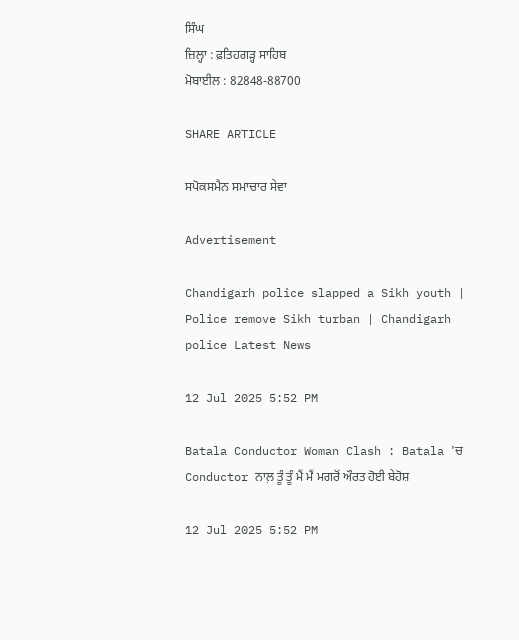ਸਿੰਘ
ਜ਼ਿਲ੍ਹਾ : ਫ਼ਤਿਹਗੜ੍ਹ ਸਾਹਿਬ
ਮੋਬਾਈਲ : 82848-88700

SHARE ARTICLE

ਸਪੋਕਸਮੈਨ ਸਮਾਚਾਰ ਸੇਵਾ

Advertisement

Chandigarh police slapped a Sikh youth | Police remove Sikh turban | Chandigarh police Latest News

12 Jul 2025 5:52 PM

Batala Conductor Woman Clash : Batala 'ਚ Conductor ਨਾਲ਼ ਤੂੰ ਤੂੰ ਮੈਂ ਮੈਂ ਮਗਰੋਂ ਔਰਤ ਹੋਈ ਬੇਹੋਸ਼

12 Jul 2025 5:52 PM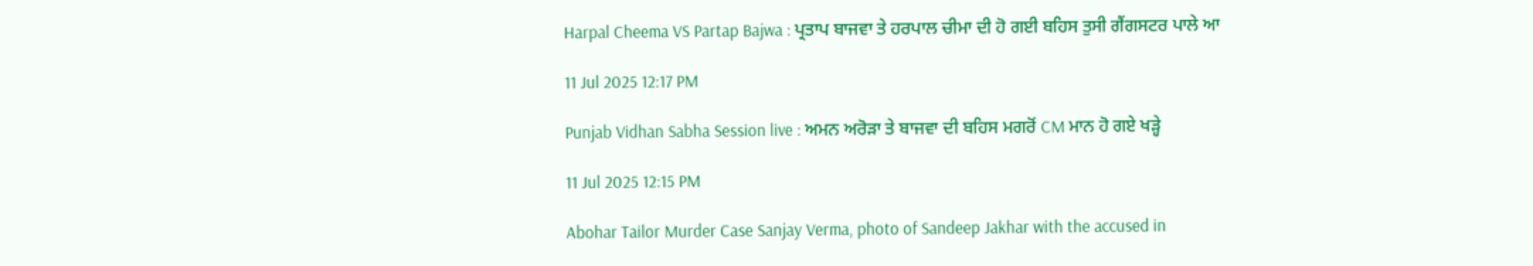Harpal Cheema VS Partap Bajwa : ਪ੍ਰਤਾਪ ਬਾਜਵਾ ਤੇ ਹਰਪਾਲ ਚੀਮਾ ਦੀ ਹੋ ਗਈ ਬਹਿਸ ਤੁਸੀ ਗੈਂਗਸਟਰ ਪਾਲੇ ਆ

11 Jul 2025 12:17 PM

Punjab Vidhan Sabha Session live : ਅਮਨ ਅਰੋੜਾ ਤੇ ਬਾਜਵਾ ਦੀ ਬਹਿਸ ਮਗਰੋਂ CM ਮਾਨ ਹੋ ਗਏ ਖੜ੍ਹੇ

11 Jul 2025 12:15 PM

Abohar Tailor Murder Case Sanjay Verma, photo of Sandeep Jakhar with the accused in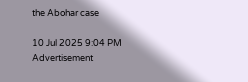the Abohar case

10 Jul 2025 9:04 PM
Advertisement